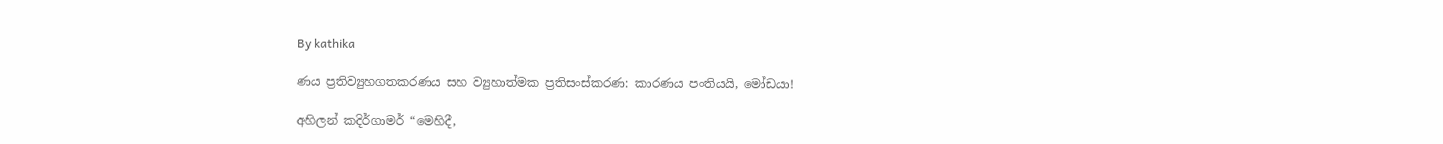By kathika

ණය ප්‍රතිව්‍යුහගතකරණය සහ ව්‍යුහාත්මක ප්‍රතිසංස්කරණ: කාරණය පංතියයි, මෝඩයා!

අහිලන් කදිර්ගාමර් “මෙහිදී,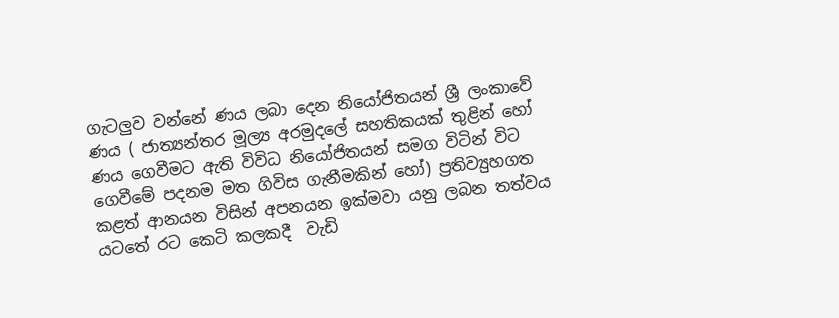ගැටලුව වන්නේ ණය ලබා දෙන නියෝජිතයන් ශ්‍රී ලංකාවේ ණය ( ජාත්‍යන්තර මූල්‍ය අරමුදලේ සහතිකයක් තුළින් හෝ ණය ගෙවීමට ඇති විවිධ නියෝජිතයන් සමග විටින් විට ගෙවීමේ පදනම මත ගිවිස ගැනීමකින් හෝ) ප්‍රතිව්‍යුහගත කළත් ආනයන විසින් අපනයන ඉක්මවා යනු ලබන තත්වය යටතේ රට කෙටි කලකදී  වැඩි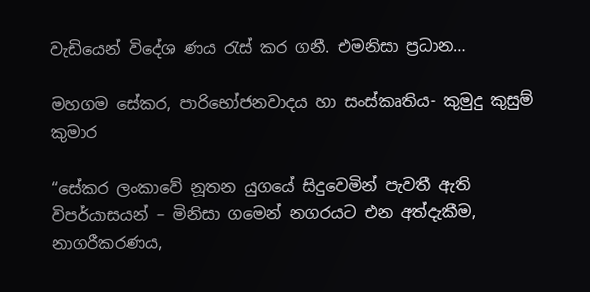වැඩියෙන් විදේශ ණය රැස් කර ගනී. එමනිසා ප්‍රධාන…

මහගම සේකර, පාරිභෝජනවාදය හා සංස්කෘතිය- කුමුදු කුසුම් කුමාර

“සේකර ලංකාවේ නූතන යුගයේ සිදුවෙමින් පැවතී ඇති විපර්යාසයන් – මිනිසා ගමෙන් නගරයට එන අත්දැකීම, නාගරීකරණය,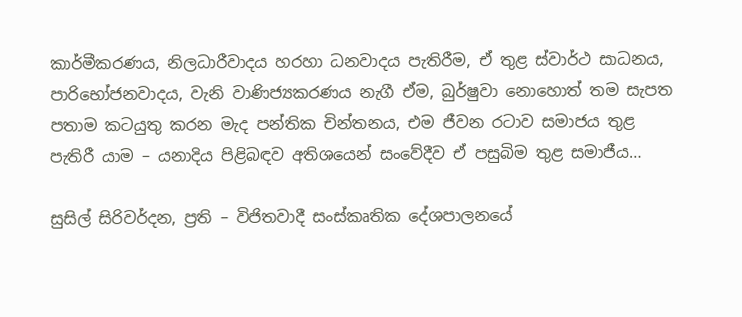කාර්මීකරණය, නිලධාරීවාදය හරහා ධනවාදය පැතිරීම, ඒ තුළ ස්වාර්ථ සාධනය, පාරිභෝජනවාදය, වැනි වාණිජ්‍යකරණය නැගී ඒම, බුර්ෂුවා නොහොත් තම සැපත පතාම කටයුතු කරන මැද පන්තික චින්තනය, එම ජීවන රටාව සමාජය තුළ පැතිරී යාම – යනාදිය පිළිබඳව අතිශයෙන් සංවේදීව ඒ පසුබිම තුළ සමාජීය…

සුසිල් සිරිවර්දන, ප්‍රති – විජිතවාදී සංස්කෘතික දේශපාලනයේ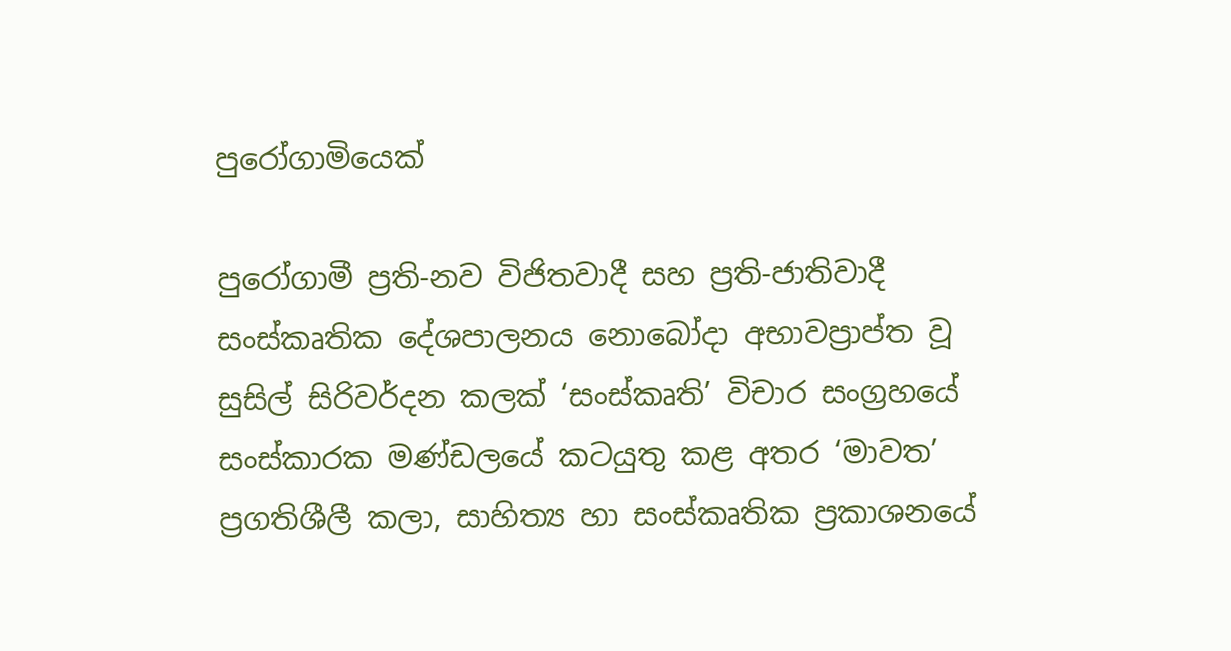පුරෝගාමියෙක්

පුරෝගාමී ප්‍රති-නව විජිතවාදී සහ ප්‍රති-ජාතිවාදී සංස්කෘතික දේශපාලනය නොබෝදා අභාවප්‍රාප්ත වූ සුසිල් සිරිවර්දන කලක් ‘සංස්කෘති’ විචාර සංග්‍රහයේ සංස්කාරක මණ්ඩලයේ කටයුතු කළ අතර ‘මාවත’ ප්‍රගතිශීලී කලා, සාහිත්‍ය හා සංස්කෘතික ප්‍රකාශනයේ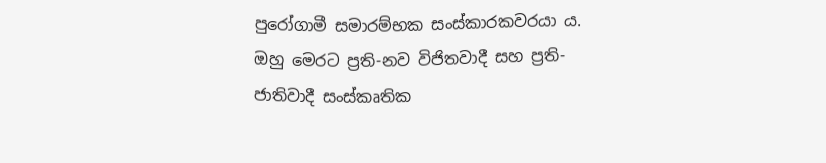පුරෝගාමී සමාරම්භක සංස්කාරකවරයා ය. ඔහු මෙරට ප්‍රති-නව විජිතවාදී සහ ප්‍රති-ජාතිවාදී සංස්කෘතික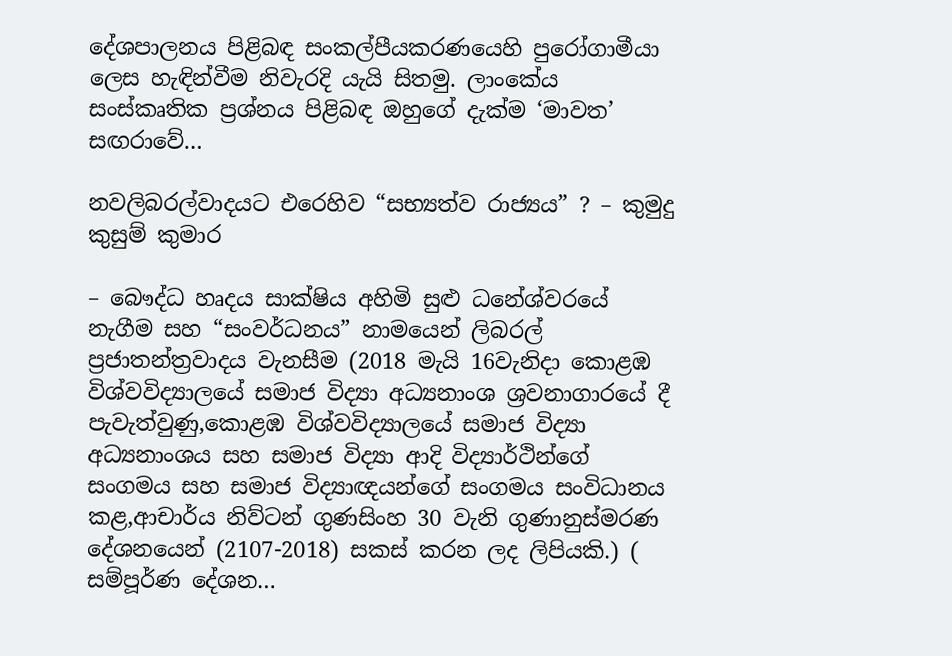දේශපාලනය පිළිබඳ සංකල්පීයකරණයෙහි පුරෝගාමීයා ලෙස හැඳින්වීම නිවැරදි යැයි සිතමු. ලාංකේය සංස්කෘතික ප්‍රශ්නය පිළිබඳ ඔහුගේ දැක්ම ‘මාවත’ සඟරාවේ…

නවලිබරල්වාදයට එරෙහිව “සභ්‍යත්ව රාජ්‍යය” ? – කුමුදු කුසුම් කුමාර

– බෞද්ධ හෘදය සාක්ෂිය අහිමි සුළු ධනේශ්වරයේ නැගීම සහ “සංවර්ධනය” නාමයෙන් ලිබරල් ප්‍රජාතන්ත්‍රවාදය වැනසීම (2018 මැයි 16වැනිදා කොළඹ විශ්වවිද්‍යාලයේ සමාජ විද්‍යා අධ්‍යනාංශ ශ්‍රවනාගාරයේ දී පැවැත්වුණු,කොළඹ විශ්වවිද්‍යාලයේ සමාජ විද්‍යා අධ්‍යනාංශය සහ සමාජ විද්‍යා ආදි විද්‍යාර්ථින්ගේ සංගමය සහ සමාජ විද්‍යාඥයන්ගේ සංගමය සංවිධානය කළ,ආචාර්ය නිව්ටන් ගුණසිංහ 30 වැනි ගුණානුස්මරණ දේශනයෙන් (2107-2018) සකස් කරන ලද ලිපියකි.) ( සම්පූර්ණ දේශන…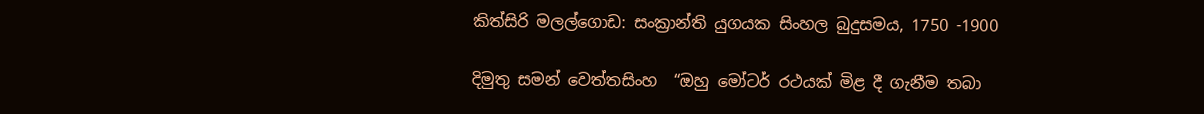කිත්සිරි මලල්ගොඩ: සංක්‍රාන්ති යුගයක සිංහල බුදුසමය, 1750 -1900

දිමුතු සමන් වෙත්තසිංහ  “ඔහු මෝටර් රථයක් මිළ දී ගැනීම තබා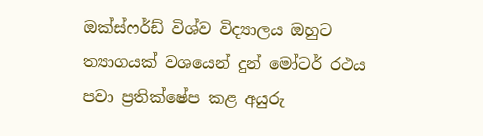ඔක්ස්ෆර්ඩ් විශ්ව විද්‍යාලය ඔහුට ත්‍යාගයක් වශයෙන් දුන් මෝටර් රථය පවා ප්‍රතික්ෂේප කළ අයුරු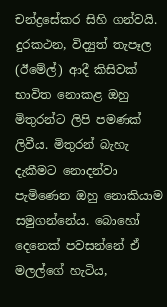චන්ද්‍රසේකර සිහි ගන්වයි. දුරකථන, විද්‍යුත් තැපෑල (ඊමේල්) ආදී කිසිවක් භාවිත නොකළ ඔහු මිතුරන්ට ලිපි පමණක් ලිවීය. මිතුරන් බැහැ දැකීමට නොදන්වා පැමිණෙන ඔහු නොකියාම සමුගන්නේය. බොහෝ දෙනෙක් පවසන්නේ ඒ මලල්ගේ හැටිය,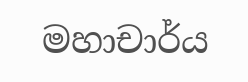මහාචාර්ය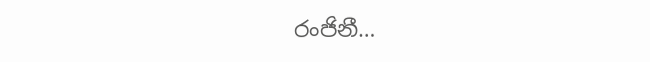රංජිනී…